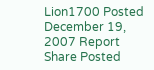Lion1700 Posted December 19, 2007 Report Share Posted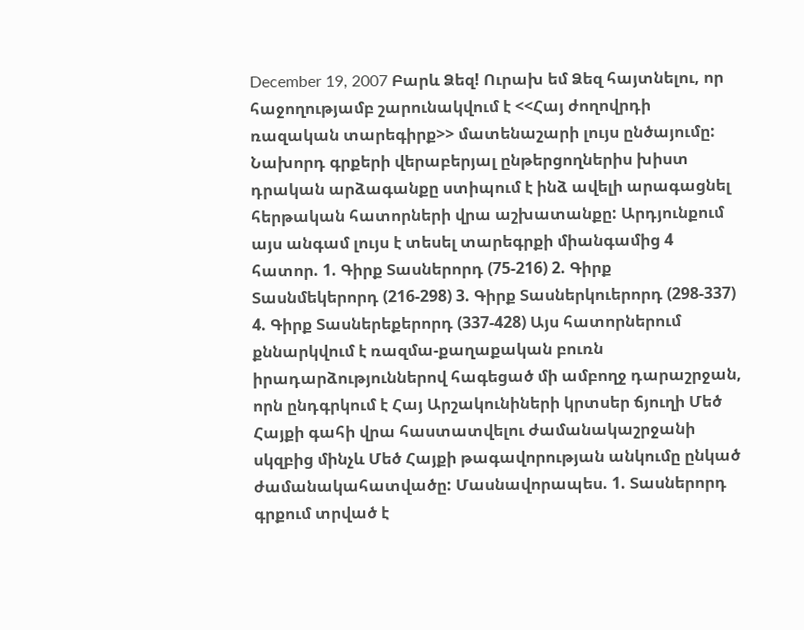December 19, 2007 Բարև Ձեզ! Ուրախ եմ Ձեզ հայտնելու, որ հաջողությամբ շարունակվում է <<Հայ ժողովրդի ռազական տարեգիրք>> մատենաշարի լույս ընծայումը: Նախորդ գրքերի վերաբերյալ ընթերցողներիս խիստ դրական արձագանքը ստիպում է ինձ ավելի արագացնել հերթական հատորների վրա աշխատանքը: Արդյունքում այս անգամ լույս է տեսել տարեգրքի միանգամից 4 հատոր. 1. Գիրք Տասներորդ (75-216) 2. Գիրք Տասնմեկերորդ (216-298) 3. Գիրք Տասներկուերորդ (298-337) 4. Գիրք Տասներեքերորդ (337-428) Այս հատորներում քննարկվում է ռազմա-քաղաքական բուռն իրադարձություններով հագեցած մի ամբողջ դարաշրջան, որն ընդգրկում է Հայ Արշակունիների կրտսեր ճյուղի Մեծ Հայքի գահի վրա հաստատվելու ժամանակաշրջանի սկզբից մինչև Մեծ Հայքի թագավորության անկումը ընկած ժամանակահատվածը: Մասնավորապես. 1. Տասներորդ գրքում տրված է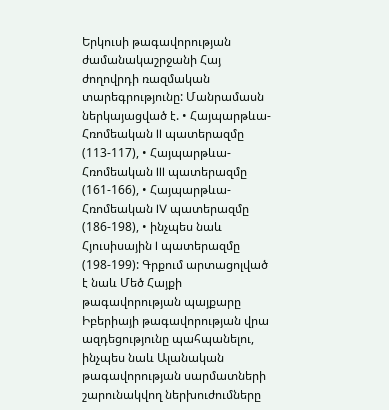Երկուսի թագավորության ժամանակաշրջանի Հայ ժողովրդի ռազմական տարեգրությունը: Մանրամասն ներկայացված է. • Հայպարթևա-Հռոմեական II պատերազմը (113-117), • Հայպարթևա-Հռոմեական III պատերազմը (161-166), • Հայպարթևա-Հռոմեական IV պատերազմը (186-198), • ինչպես նաև Հյուսիսային I պատերազմը (198-199): Գրքում արտացոլված է նաև Մեծ Հայքի թագավորության պայքարը Իբերիայի թագավորության վրա ազդեցությունը պահպանելու, ինչպես նաև Ալանական թագավորության սարմատների շարունակվող ներխուժումները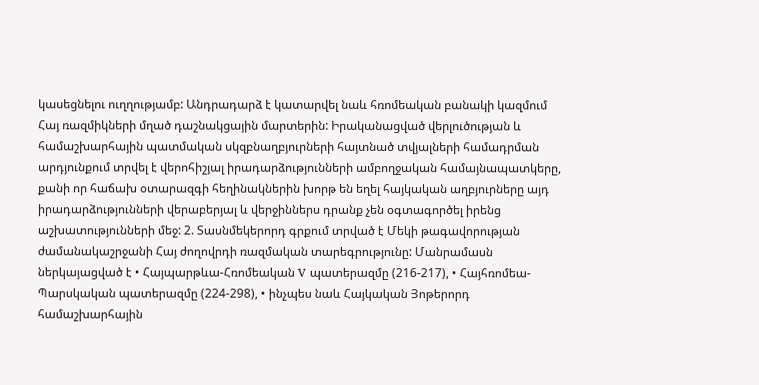կասեցնելու ուղղությամբ: Անդրադարձ է կատարվել նաև հռոմեական բանակի կազմում Հայ ռազմիկների մղած դաշնակցային մարտերին: Իրականացված վերլուծության և համաշխարհային պատմական սկզբնաղբյուրների հայտնած տվյալների համադրման արդյունքում տրվել է վերոհիշյալ իրադարձությունների ամբողջական համայնապատկերը, քանի որ հաճախ օտարազգի հեղինակներին խորթ են եղել հայկական աղբյուրները այդ իրադարձությունների վերաբերյալ և վերջիններս դրանք չեն օգտագործել իրենց աշխատությունների մեջ: 2. Տասնմեկերորդ գրքում տրված է Մեկի թագավորության ժամանակաշրջանի Հայ ժողովրդի ռազմական տարեգրությունը: Մանրամասն ներկայացված է • Հայպարթևա-Հռոմեական V պատերազմը (216-217), • Հայհռոմեա-Պարսկական պատերազմը (224-298), • ինչպես նաև Հայկական Յոթերորդ համաշխարհային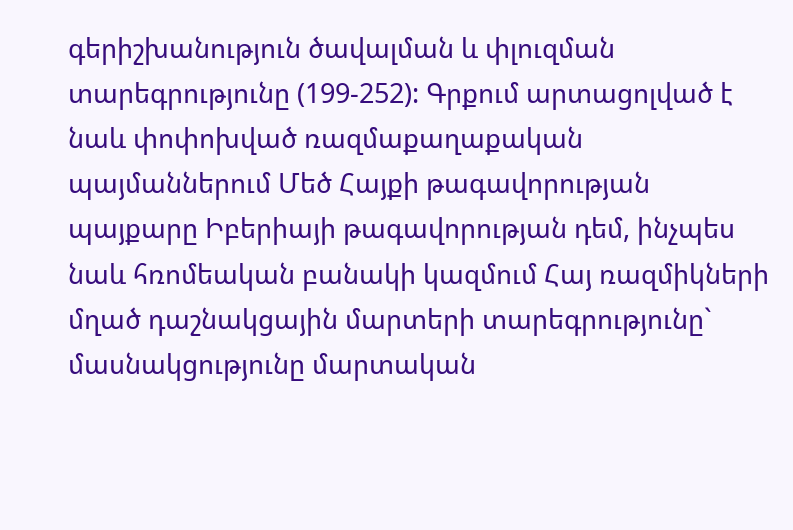գերիշխանություն ծավալման և փլուզման տարեգրությունը (199-252): Գրքում արտացոլված է նաև փոփոխված ռազմաքաղաքական պայմաններում Մեծ Հայքի թագավորության պայքարը Իբերիայի թագավորության դեմ, ինչպես նաև հռոմեական բանակի կազմում Հայ ռազմիկների մղած դաշնակցային մարտերի տարեգրությունը` մասնակցությունը մարտական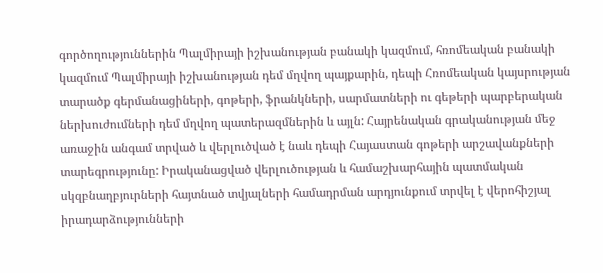գործողություններին Պալմիրայի իշխանության բանակի կազմում, հռոմեական բանակի կազմում Պալմիրայի իշխանության դեմ մղվող պայքարին, դեպի Հռոմեական կայսրության տարածք գերմանացիների, գոթերի, ֆրանկների, սարմատների ու գեթերի պարբերական ներխուժումների դեմ մղվող պատերազմներին և այլն: Հայրենական գրականության մեջ առաջին անգամ տրված և վերլուծված է նաև դեպի Հայաստան գոթերի արշավանքների տարեգրությունը: Իրականացված վերլուծության և համաշխարհային պատմական սկզբնաղբյուրների հայտնած տվյալների համադրման արդյունքում տրվել է վերոհիշյալ իրադարձությունների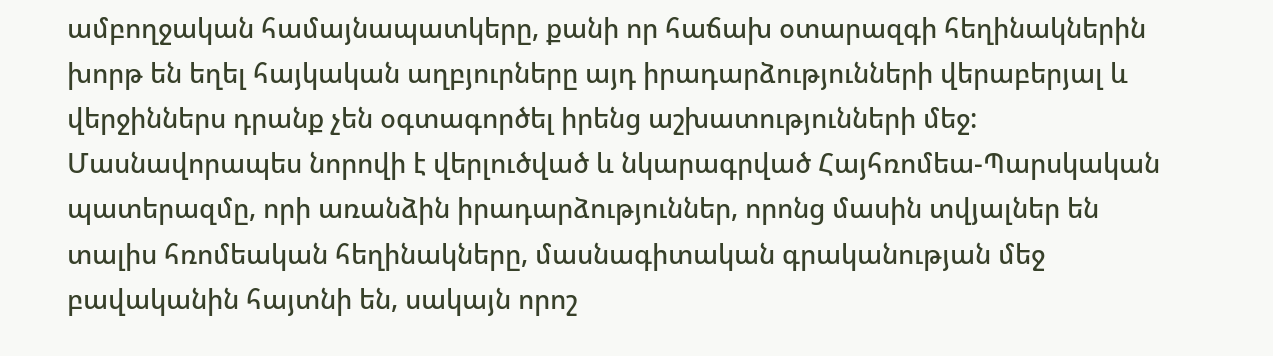ամբողջական համայնապատկերը, քանի որ հաճախ օտարազգի հեղինակներին խորթ են եղել հայկական աղբյուրները այդ իրադարձությունների վերաբերյալ և վերջիններս դրանք չեն օգտագործել իրենց աշխատությունների մեջ: Մասնավորապես նորովի է վերլուծված և նկարագրված Հայհռոմեա-Պարսկական պատերազմը, որի առանձին իրադարձություններ, որոնց մասին տվյալներ են տալիս հռոմեական հեղինակները, մասնագիտական գրականության մեջ բավականին հայտնի են, սակայն որոշ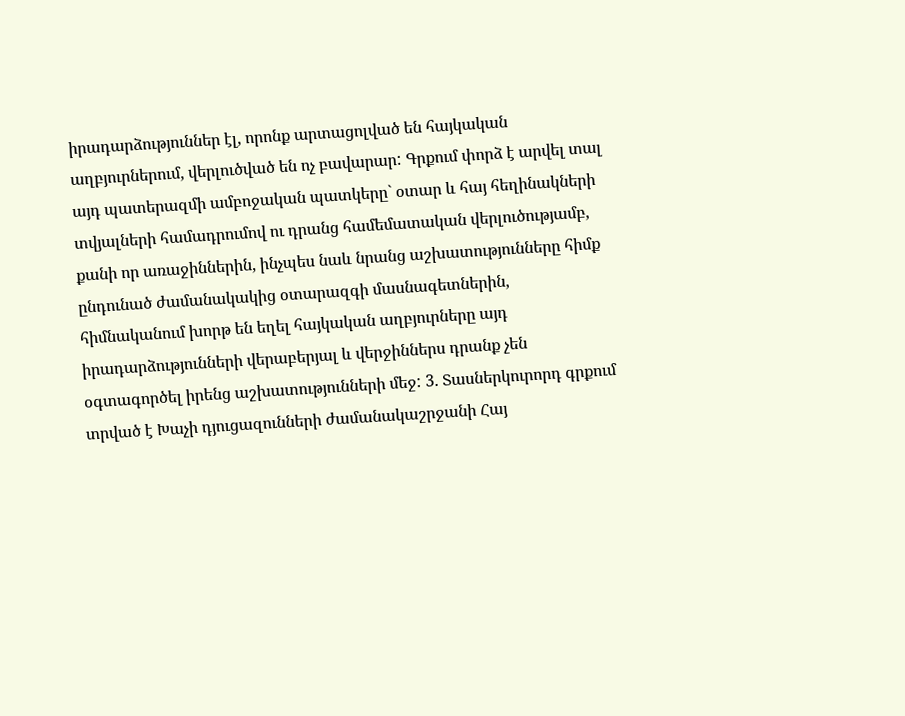իրադարձություններ էլ, որոնք արտացոլված են հայկական աղբյուրներում, վերլուծված են ոչ բավարար: Գրքում փորձ է արվել տալ այդ պատերազմի ամբոջական պատկերը` օտար և հայ հեղինակների տվյալների համադրումով ու դրանց համեմատական վերլուծությամբ, քանի որ առաջիններին, ինչպես նաև նրանց աշխատությունները հիմք ընդունած ժամանակակից օտարազգի մասնագետներին, հիմնականում խորթ են եղել հայկական աղբյուրները այդ իրադարձությունների վերաբերյալ և վերջիններս դրանք չեն օգտագործել իրենց աշխատությունների մեջ: 3. Տասներկուրորդ գրքում տրված է Խաչի դյուցազունների ժամանակաշրջանի Հայ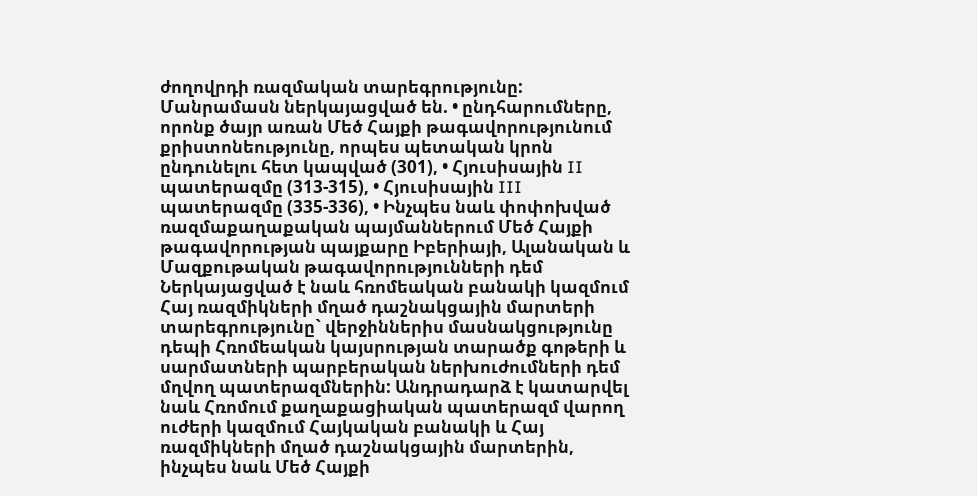ժողովրդի ռազմական տարեգրությունը: Մանրամասն ներկայացված են. • ընդհարումները, որոնք ծայր առան Մեծ Հայքի թագավորությունում քրիստոնեությունը, որպես պետական կրոն ընդունելու հետ կապված (301), • Հյուսիսային II պատերազմը (313-315), • Հյուսիսային III պատերազմը (335-336), • Ինչպես նաև փոփոխված ռազմաքաղաքական պայմաններում Մեծ Հայքի թագավորության պայքարը Իբերիայի, Ալանական և Մազքութական թագավորությունների դեմ Ներկայացված է նաև հռոմեական բանակի կազմում Հայ ռազմիկների մղած դաշնակցային մարտերի տարեգրությունը` վերջիններիս մասնակցությունը դեպի Հռոմեական կայսրության տարածք գոթերի և սարմատների պարբերական ներխուժումների դեմ մղվող պատերազմներին: Անդրադարձ է կատարվել նաև Հռոմում քաղաքացիական պատերազմ վարող ուժերի կազմում Հայկական բանակի և Հայ ռազմիկների մղած դաշնակցային մարտերին, ինչպես նաև Մեծ Հայքի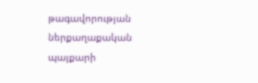թագավորության ներքաղաքական պայքարի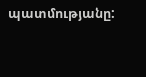պատմությանը: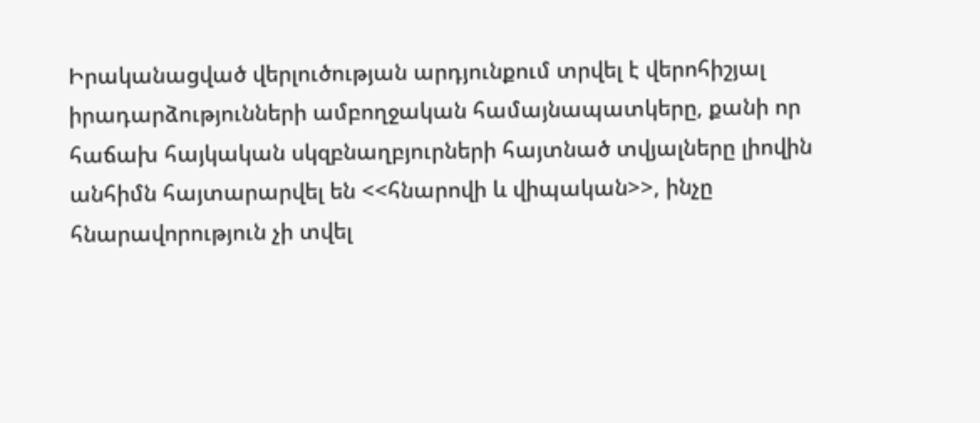Իրականացված վերլուծության արդյունքում տրվել է վերոհիշյալ իրադարձությունների ամբողջական համայնապատկերը, քանի որ հաճախ հայկական սկզբնաղբյուրների հայտնած տվյալները լիովին անհիմն հայտարարվել են <<հնարովի և վիպական>>, ինչը հնարավորություն չի տվել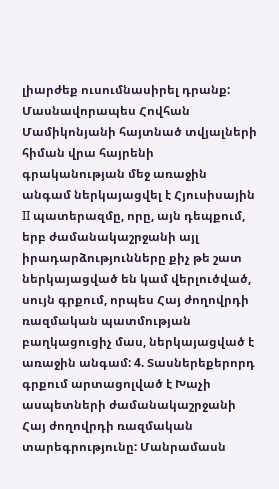լիարժեք ուսումնասիրել դրանք: Մասնավորապես Հովհան Մամիկոնյանի հայտնած տվյալների հիման վրա հայրենի գրականության մեջ առաջին անգամ ներկայացվել է Հյուսիսային II պատերազմը, որը, այն դեպքում, երբ ժամանակաշրջանի այլ իրադարձությունները քիչ թե շատ ներկայացված են կամ վերլուծված, սույն գրքում, որպես Հայ ժողովրդի ռազմական պատմության բաղկացուցիչ մաս, ներկայացված է առաջին անգամ: 4. Տասներեքերորդ գրքում արտացոլված է Խաչի ասպետների ժամանակաշրջանի Հայ ժողովրդի ռազմական տարեգրությունը: Մանրամասն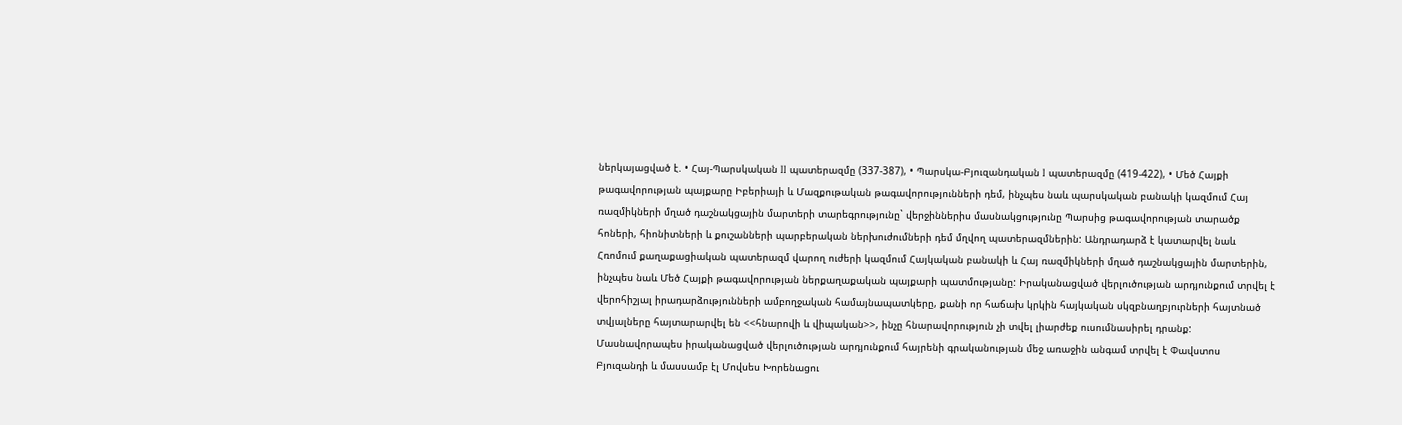ներկայացված է. • Հայ-Պարսկական II պատերազմը (337-387), • Պարսկա-Բյուզանդական I պատերազմը (419-422), • Մեծ Հայքի թագավորության պայքարը Իբերիայի և Մազքութական թագավորությունների դեմ, ինչպես նաև պարսկական բանակի կազմում Հայ ռազմիկների մղած դաշնակցային մարտերի տարեգրությունը` վերջիններիս մասնակցությունը Պարսից թագավորության տարածք հոների, հիոնիտների և քուշանների պարբերական ներխուժումների դեմ մղվող պատերազմներին: Անդրադարձ է կատարվել նաև Հռոմում քաղաքացիական պատերազմ վարող ուժերի կազմում Հայկական բանակի և Հայ ռազմիկների մղած դաշնակցային մարտերին, ինչպես նաև Մեծ Հայքի թագավորության ներքաղաքական պայքարի պատմությանը: Իրականացված վերլուծության արդյունքում տրվել է վերոհիշյալ իրադարձությունների ամբողջական համայնապատկերը, քանի որ հաճախ կրկին հայկական սկզբնաղբյուրների հայտնած տվյալները հայտարարվել են <<հնարովի և վիպական>>, ինչը հնարավորություն չի տվել լիարժեք ուսումնասիրել դրանք: Մասնավորապես իրականացված վերլուծության արդյունքում հայրենի գրականության մեջ առաջին անգամ տրվել է Փավստոս Բյուզանդի և մասսամբ էլ Մովսես Խորենացու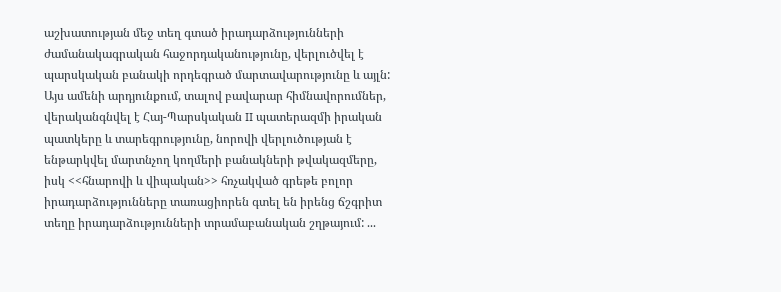աշխատության մեջ տեղ գտած իրադարձությունների ժամանակագրական հաջորդականությունը, վերլուծվել է պարսկական բանակի որդեգրած մարտավարությունը և այլն: Այս ամենի արդյունքում, տալով բավարար հիմնավորումներ, վերականգնվել է Հայ-Պարսկական II պատերազմի իրական պատկերը և տարեգրությունը, նորովի վերլուծության է ենթարկվել մարտնչող կողմերի բանակների թվակազմերը, իսկ <<հնարովի և վիպական>> հռչակված գրեթե բոլոր իրադարձությունները տառացիորեն գտել են իրենց ճշգրիտ տեղը իրադարձությունների տրամաբանական շղթայում: ...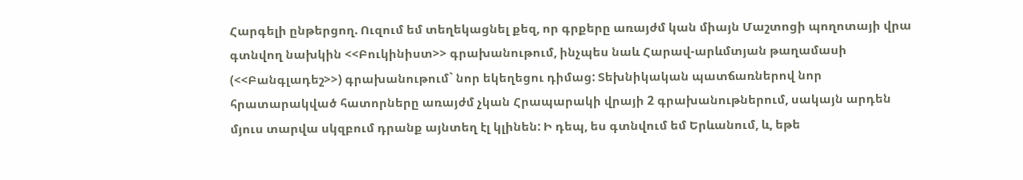Հարգելի ընթերցող. Ուզում եմ տեղեկացնել քեզ, որ գրքերը առայժմ կան միայն Մաշտոցի պողոտայի վրա գտնվող նախկին <<Բուկինիստ>> գրախանութում, ինչպես նաև Հարավ-արևմտյան թաղամասի (<<Բանգլադեշ>>) գրախանութում` նոր եկեղեցու դիմաց: Տեխնիկական պատճառներով նոր հրատարակված հատորները առայժմ չկան Հրապարակի վրայի 2 գրախանութներում, սակայն արդեն մյուս տարվա սկզբում դրանք այնտեղ էլ կլինեն: Ի դեպ, ես գտնվում եմ Երևանում, և, եթե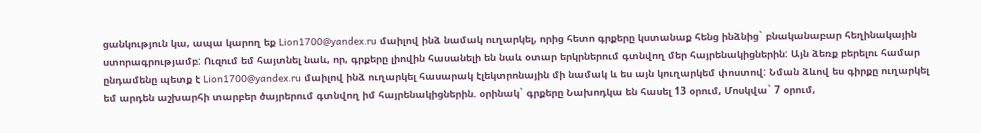ցանկություն կա, ապա կարող եք Lion1700@yandex.ru մաիլով ինձ նամակ ուղարկել, որից հետո գրքերը կստանաք հենց ինձնից` բնականաբար հեղինակային ստորագրությամբ: Ուզում եմ հայտնել նաև, որ, գրքերը լիովին հասանելի են նաև օտար երկրներում գտնվող մեր հայրենակիցներին: Այն ձեռք բերելու համար ընդամենը պետք է Lion1700@yandex.ru մաիլով ինձ ուղարկել հասարակ էլեկտրոնային մի նամակ և ես այն կուղարկեմ փոստով: Նման ձևով ես գիրքը ուղարկել եմ արդեն աշխարհի տարբեր ծայրերում գտնվող իմ հայրենակիցներին. օրինակ` գրքերը Նախոդկա են հասել 13 օրում, Մոսկվա` 7 օրում,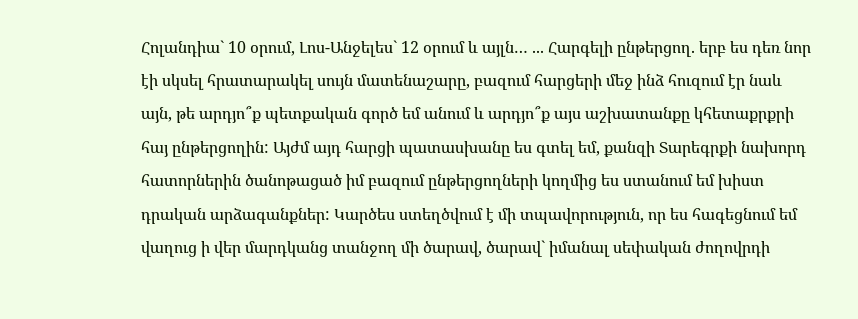Հոլանդիա` 10 օրում, Լոս-Անջելես` 12 օրում և այլն… ... Հարգելի ընթերցող. երբ ես դեռ նոր էի սկսել հրատարակել սույն մատենաշարը, բազում հարցերի մեջ ինձ հուզում էր նաև այն, թե արդյո՞ք պետքական գործ եմ անում և արդյո՞ք այս աշխատանքը կհետաքրքրի հայ ընթերցողին: Այժմ այդ հարցի պատասխանը ես գտել եմ, քանզի Տարեգրքի նախորդ հատորներին ծանոթացած իմ բազում ընթերցողների կողմից ես ստանում եմ խիստ դրական արձագանքներ: Կարծես ստեղծվում է մի տպավորություն, որ ես հագեցնում եմ վաղուց ի վեր մարդկանց տանջող մի ծարավ, ծարավ` իմանալ սեփական ժողովրդի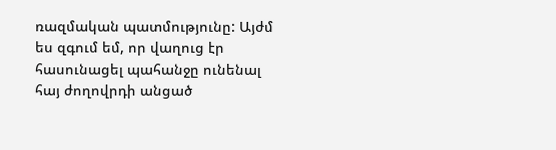ռազմական պատմությունը: Այժմ ես զգում եմ, որ վաղուց էր հասունացել պահանջը ունենալ հայ ժողովրդի անցած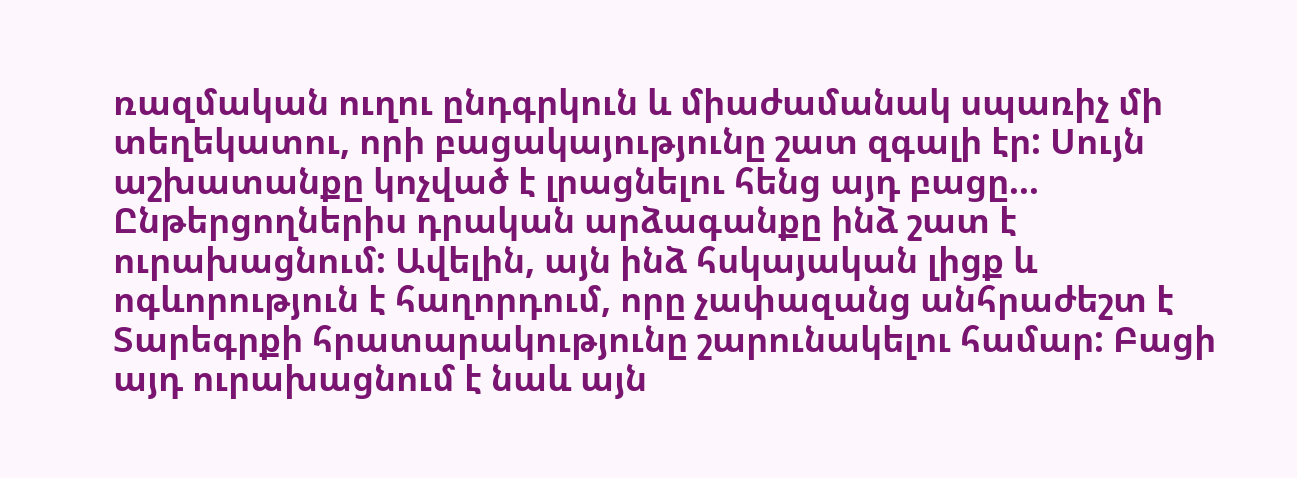ռազմական ուղու ընդգրկուն և միաժամանակ սպառիչ մի տեղեկատու, որի բացակայությունը շատ զգալի էր: Սույն աշխատանքը կոչված է լրացնելու հենց այդ բացը... Ընթերցողներիս դրական արձագանքը ինձ շատ է ուրախացնում: Ավելին, այն ինձ հսկայական լիցք և ոգևորություն է հաղորդում, որը չափազանց անհրաժեշտ է Տարեգրքի հրատարակությունը շարունակելու համար: Բացի այդ ուրախացնում է նաև այն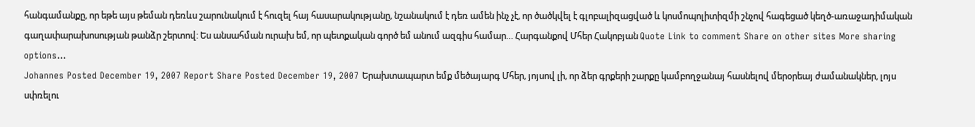հանգամանքը, որ եթե այս թեման դեռևս շարունակում է հուզել հայ հասարակությանը, նշանակում է դեռ ամեն ինչ չէ, որ ծածկվել է գլոբալիզացված և կոսմոպոլիտիզմի շնչով հագեցած կեղծ-առաջադիմական գաղափարախոսության թանձր շերտով: Ես անսահման ուրախ եմ, որ պետքական գործ եմ անում ազգիս համար… Հարգանքով Մհեր Հակոբյան Quote Link to comment Share on other sites More sharing options...
Johannes Posted December 19, 2007 Report Share Posted December 19, 2007 Երախտապարտ եմք մեծայարգ Մհեր, յոյսով լի, որ ձեր գրքերի շարքը կամբողջանայ հասնելով մերօրեայ ժամանակներ, լոյս սփռելու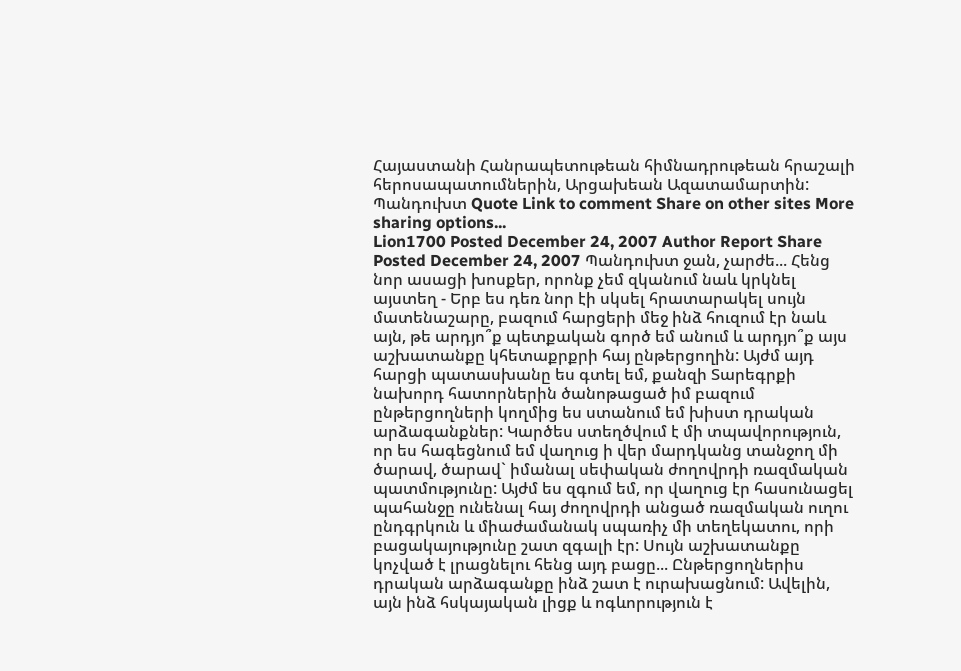Հայաստանի Հանրապետութեան հիմնադրութեան հրաշալի հերոսապատումներին, Արցախեան Ազատամարտին: Պանդուխտ Quote Link to comment Share on other sites More sharing options...
Lion1700 Posted December 24, 2007 Author Report Share Posted December 24, 2007 Պանդուխտ ջան, չարժե... Հենց նոր ասացի խոսքեր, որոնք չեմ զկանում նաև կրկնել այստեղ - Երբ ես դեռ նոր էի սկսել հրատարակել սույն մատենաշարը, բազում հարցերի մեջ ինձ հուզում էր նաև այն, թե արդյո՞ք պետքական գործ եմ անում և արդյո՞ք այս աշխատանքը կհետաքրքրի հայ ընթերցողին: Այժմ այդ հարցի պատասխանը ես գտել եմ, քանզի Տարեգրքի նախորդ հատորներին ծանոթացած իմ բազում ընթերցողների կողմից ես ստանում եմ խիստ դրական արձագանքներ: Կարծես ստեղծվում է մի տպավորություն, որ ես հագեցնում եմ վաղուց ի վեր մարդկանց տանջող մի ծարավ, ծարավ` իմանալ սեփական ժողովրդի ռազմական պատմությունը: Այժմ ես զգում եմ, որ վաղուց էր հասունացել պահանջը ունենալ հայ ժողովրդի անցած ռազմական ուղու ընդգրկուն և միաժամանակ սպառիչ մի տեղեկատու, որի բացակայությունը շատ զգալի էր: Սույն աշխատանքը կոչված է լրացնելու հենց այդ բացը... Ընթերցողներիս դրական արձագանքը ինձ շատ է ուրախացնում: Ավելին, այն ինձ հսկայական լիցք և ոգևորություն է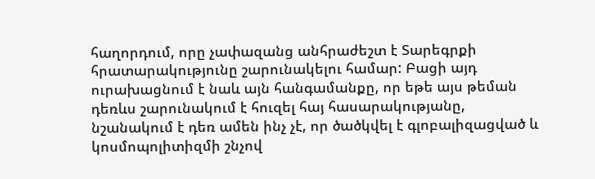հաղորդում, որը չափազանց անհրաժեշտ է Տարեգրքի հրատարակությունը շարունակելու համար: Բացի այդ ուրախացնում է նաև այն հանգամանքը, որ եթե այս թեման դեռևս շարունակում է հուզել հայ հասարակությանը, նշանակում է դեռ ամեն ինչ չէ, որ ծածկվել է գլոբալիզացված և կոսմոպոլիտիզմի շնչով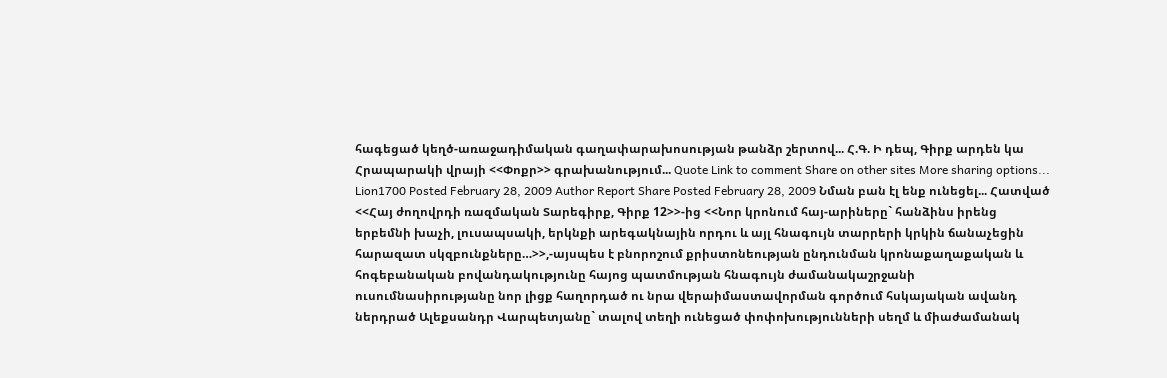հագեցած կեղծ-առաջադիմական գաղափարախոսության թանձր շերտով... Հ.Գ. Ի դեպ, Գիրք արդեն կա Հրապարակի վրայի <<Փոքր>> գրախանությում... Quote Link to comment Share on other sites More sharing options...
Lion1700 Posted February 28, 2009 Author Report Share Posted February 28, 2009 Նման բան էլ ենք ունեցել... Հատված <<Հայ ժողովրդի ռազմական Տարեգիրք, Գիրք 12>>-ից <<Նոր կրոնում հայ-արիները` հանձինս իրենց երբեմնի խաչի, լուսապսակի, երկնքի արեգակնային որդու և այլ հնագույն տարրերի կրկին ճանաչեցին հարազատ սկզբունքները…>>,-այսպես է բնորոշում քրիստոնեության ընդունման կրոնաքաղաքական և հոգեբանական բովանդակությունը հայոց պատմության հնագույն ժամանակաշրջանի ուսումնասիրությանը նոր լիցք հաղորդած ու նրա վերաիմաստավորման գործում հսկայական ավանդ ներդրած Ալեքսանդր Վարպետյանը` տալով տեղի ունեցած փոփոխությունների սեղմ և միաժամանակ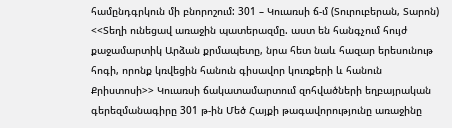համընդգրկուն մի բնորոշում: 301 – Կուառսի ճ-մ (Տուրուբերան, Տարոն) <<Տեղի ունեցավ առաջին պատերազմը. աստ են հանգչում հույժ քաջամարտիկ Արձան քրմապետը, նրա հետ նաև հազար երեսունութ հոգի, որոնք կռվեցին հանուն գիսավոր կուռքերի և հանուն Քրիստոսի>> Կուառսի ճակատամարտում զոհվածների եղբայրական գերեզմանագիրը 301 թ-ին Մեծ Հայքի թագավորությունը առաջինը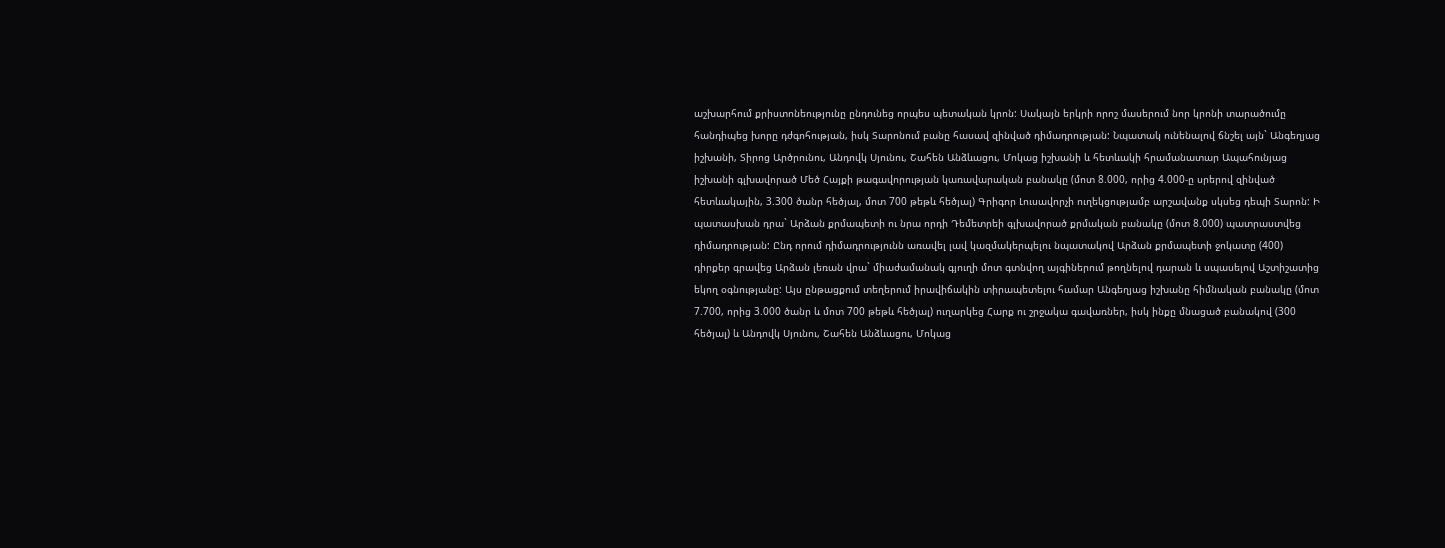աշխարհում քրիստոնեությունը ընդունեց որպես պետական կրոն: Սակայն երկրի որոշ մասերում նոր կրոնի տարածումը հանդիպեց խորը դժգոհության, իսկ Տարոնում բանը հասավ զինված դիմադրության: Նպատակ ունենալով ճնշել այն` Անգեղյաց իշխանի, Տիրոց Արծրունու, Անդովկ Սյունու, Շահեն Անձևացու, Մոկաց իշխանի և հետևակի հրամանատար Ապահունյաց իշխանի գլխավորած Մեծ Հայքի թագավորության կառավարական բանակը (մոտ 8.000, որից 4.000-ը սրերով զինված հետևակային, 3.300 ծանր հեծյալ, մոտ 700 թեթև հեծյալ) Գրիգոր Լուսավորչի ուղեկցությամբ արշավանք սկսեց դեպի Տարոն: Ի պատասխան դրա` Արձան քրմապետի ու նրա որդի Դեմետրեի գլխավորած քրմական բանակը (մոտ 8.000) պատրաստվեց դիմադրության: Ընդ որում դիմադրությունն առավել լավ կազմակերպելու նպատակով Արձան քրմապետի ջոկատը (400) դիրքեր գրավեց Արձան լեռան վրա` միաժամանակ գյուղի մոտ գտնվող այգիներում թողնելով դարան և սպասելով Աշտիշատից եկող օգնությանը: Այս ընթացքում տեղերում իրավիճակին տիրապետելու համար Անգեղյաց իշխանը հիմնական բանակը (մոտ 7.700, որից 3.000 ծանր և մոտ 700 թեթև հեծյալ) ուղարկեց Հարք ու շրջակա գավառներ, իսկ ինքը մնացած բանակով (300 հեծյալ) և Անդովկ Սյունու, Շահեն Անձևացու, Մոկաց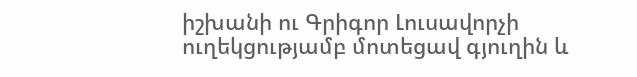իշխանի ու Գրիգոր Լուսավորչի ուղեկցությամբ մոտեցավ գյուղին և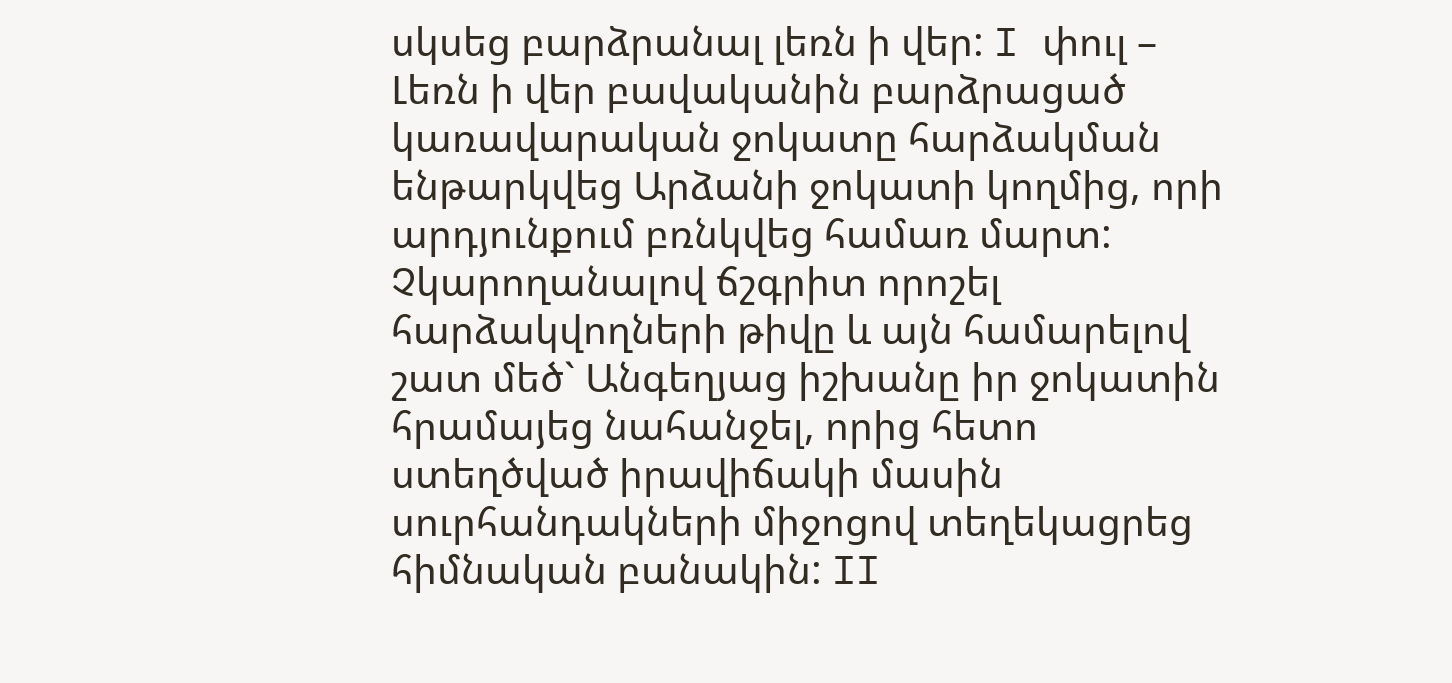սկսեց բարձրանալ լեռն ի վեր: I փուլ – Լեռն ի վեր բավականին բարձրացած կառավարական ջոկատը հարձակման ենթարկվեց Արձանի ջոկատի կողմից, որի արդյունքում բռնկվեց համառ մարտ: Չկարողանալով ճշգրիտ որոշել հարձակվողների թիվը և այն համարելով շատ մեծ` Անգեղյաց իշխանը իր ջոկատին հրամայեց նահանջել, որից հետո ստեղծված իրավիճակի մասին սուրհանդակների միջոցով տեղեկացրեց հիմնական բանակին: II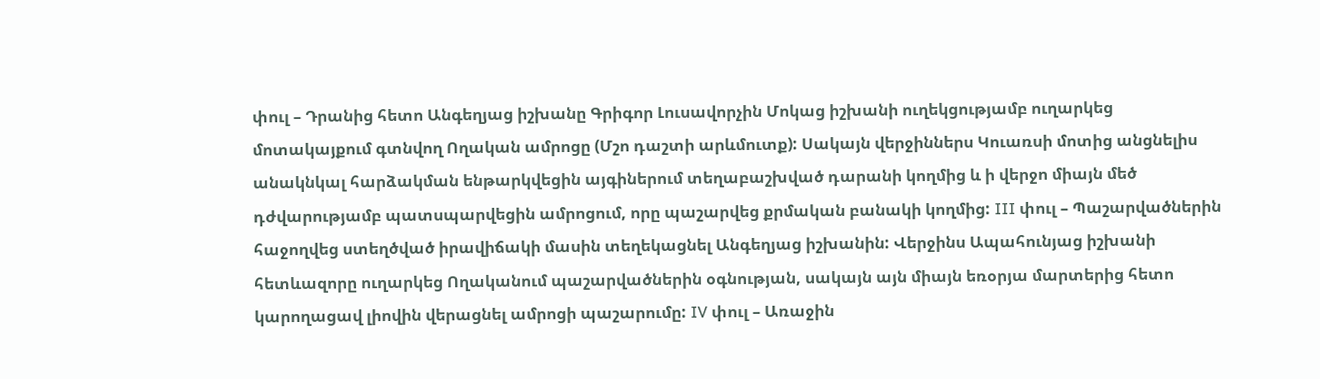փուլ – Դրանից հետո Անգեղյաց իշխանը Գրիգոր Լուսավորչին Մոկաց իշխանի ուղեկցությամբ ուղարկեց մոտակայքում գտնվող Ողական ամրոցը (Մշո դաշտի արևմուտք): Սակայն վերջիններս Կուառսի մոտից անցնելիս անակնկալ հարձակման ենթարկվեցին այգիներում տեղաբաշխված դարանի կողմից և ի վերջո միայն մեծ դժվարությամբ պատսպարվեցին ամրոցում, որը պաշարվեց քրմական բանակի կողմից: III փուլ – Պաշարվածներին հաջողվեց ստեղծված իրավիճակի մասին տեղեկացնել Անգեղյաց իշխանին: Վերջինս Ապահունյաց իշխանի հետևազորը ուղարկեց Ողականում պաշարվածներին օգնության, սակայն այն միայն եռօրյա մարտերից հետո կարողացավ լիովին վերացնել ամրոցի պաշարումը: IV փուլ – Առաջին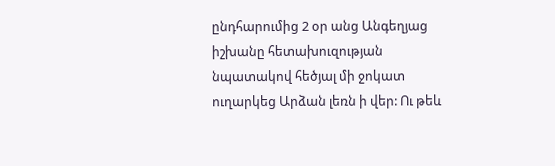ընդհարումից 2 օր անց Անգեղյաց իշխանը հետախուզության նպատակով հեծյալ մի ջոկատ ուղարկեց Արձան լեռն ի վեր: Ու թեև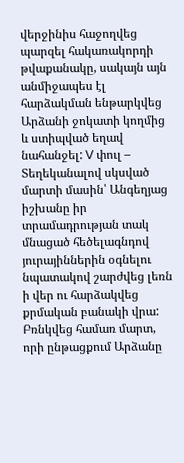վերջինիս հաջողվեց պարզել հակառակորդի թվաքանակը, սակայն այն անմիջապես էլ հարձակման ենթարկվեց Արձանի ջոկատի կողմից և ստիպված եղավ նահանջել: V փուլ – Տեղեկանալով սկսված մարտի մասին՝ Անգեղյաց իշխանը իր տրամադրության տակ մնացած հեծելագնդով յուրայիններին օգնելու նպատակով շարժվեց լեռն ի վեր ու հարձակվեց քրմական բանակի վրա: Բռնկվեց համառ մարտ, որի ընթացքում Արձանը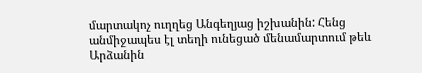մարտակոչ ուղղեց Անգեղյաց իշխանին: Հենց անմիջապես էլ տեղի ունեցած մենամարտում թեև Արձանին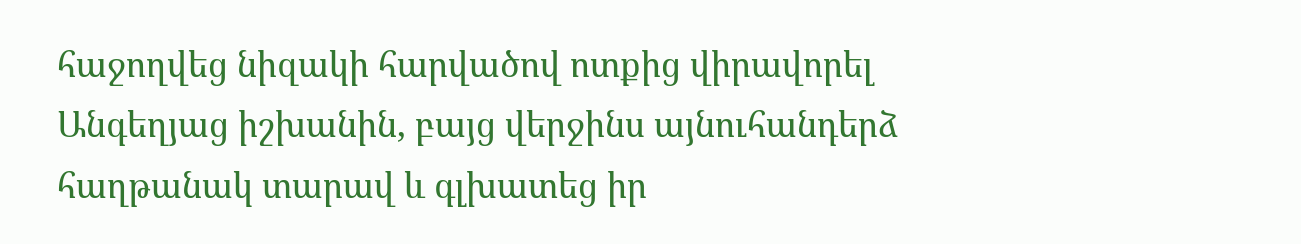հաջողվեց նիզակի հարվածով ոտքից վիրավորել Անգեղյաց իշխանին, բայց վերջինս այնուհանդերձ հաղթանակ տարավ և գլխատեց իր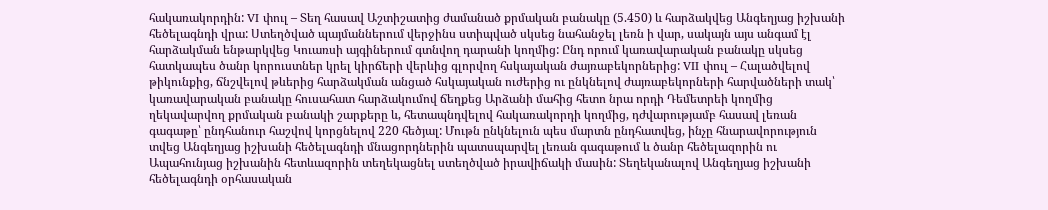հակառակորդին: VI փուլ – Տեղ հասավ Աշտիշատից ժամանած քրմական բանակը (5.450) և հարձակվեց Անգեղյաց իշխանի հեծելագնդի վրա: Ստեղծված պայմաններում վերջինս ստիպված սկսեց նահանջել լեռն ի վար, սակայն այս անգամ էլ հարձակման ենթարկվեց Կուառսի այգիներում գտնվող դարանի կողմից: Ընդ որում կառավարական բանակը սկսեց հատկապես ծանր կորուստներ կրել կիրճերի վերևից գլորվող հսկայական ժայռաբեկորներից: VII փուլ – Հալածվելով թիկունքից, ճնշվելով թևերից հարձակման անցած հսկայական ուժերից ու ընկնելով ժայռաբեկորների հարվածների տակ՝ կառավարական բանակը հուսահատ հարձակումով ճեղքեց Արձանի մահից հետո նրա որդի Դեմետրեի կողմից ղեկավարվող քրմական բանակի շարքերը և, հետապնդվելով հակառակորդի կողմից, դժվարությամբ հասավ լեռան գագաթը՝ ընդհանուր հաշվով կորցնելով 220 հեծյալ: Մութն ընկնելուն պես մարտն ընդհատվեց, ինչը հնարավորություն տվեց Անգեղյաց իշխանի հեծելագնդի մնացորդներին պատսպարվել լեռան գագաթում և ծանր հեծելազորին ու Ապահունյաց իշխանին հետևազորին տեղեկացնել ստեղծված իրավիճակի մասին: Տեղեկանալով Անգեղյաց իշխանի հեծելագնդի օրհասական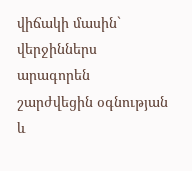վիճակի մասին` վերջիններս արագորեն շարժվեցին օգնության և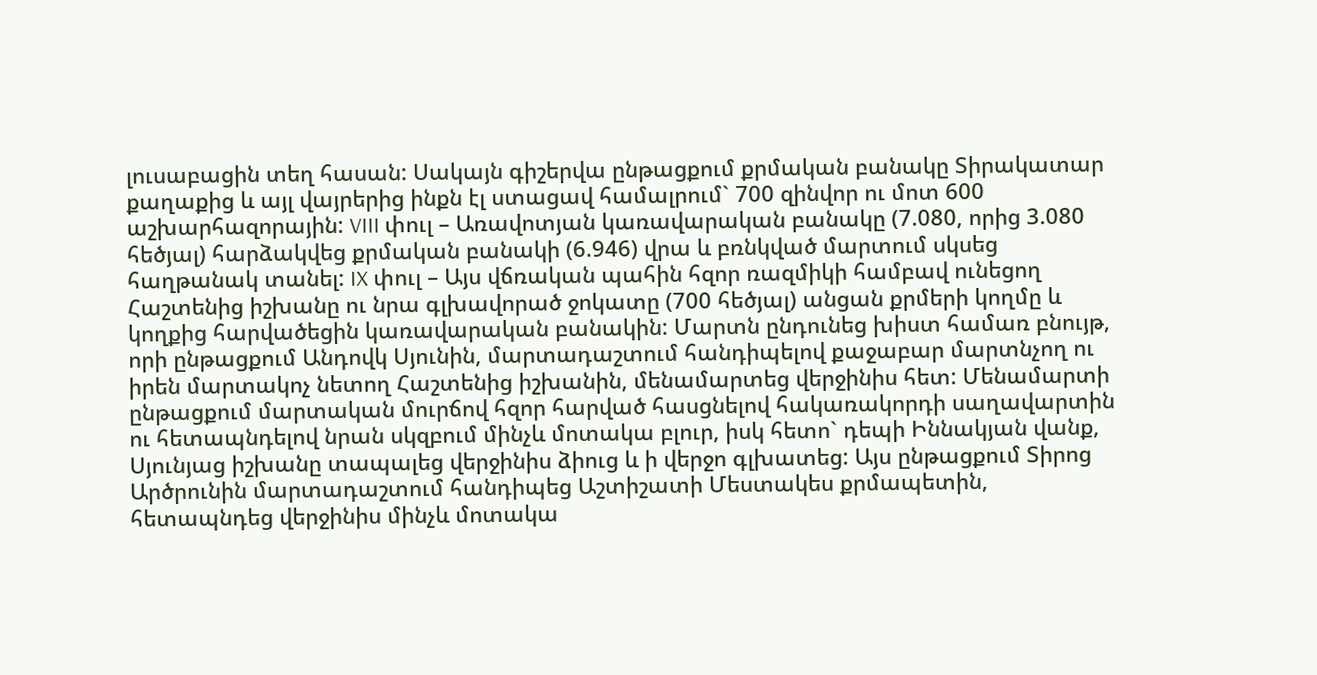լուսաբացին տեղ հասան: Սակայն գիշերվա ընթացքում քրմական բանակը Տիրակատար քաղաքից և այլ վայրերից ինքն էլ ստացավ համալրում` 700 զինվոր ու մոտ 600 աշխարհազորային: VIII փուլ – Առավոտյան կառավարական բանակը (7.080, որից 3.080 հեծյալ) հարձակվեց քրմական բանակի (6.946) վրա և բռնկված մարտում սկսեց հաղթանակ տանել: IX փուլ – Այս վճռական պահին հզոր ռազմիկի համբավ ունեցող Հաշտենից իշխանը ու նրա գլխավորած ջոկատը (700 հեծյալ) անցան քրմերի կողմը և կողքից հարվածեցին կառավարական բանակին: Մարտն ընդունեց խիստ համառ բնույթ, որի ընթացքում Անդովկ Սյունին, մարտադաշտում հանդիպելով քաջաբար մարտնչող ու իրեն մարտակոչ նետող Հաշտենից իշխանին, մենամարտեց վերջինիս հետ: Մենամարտի ընթացքում մարտական մուրճով հզոր հարված հասցնելով հակառակորդի սաղավարտին ու հետապնդելով նրան սկզբում մինչև մոտակա բլուր, իսկ հետո` դեպի Իննակյան վանք, Սյունյաց իշխանը տապալեց վերջինիս ձիուց և ի վերջո գլխատեց: Այս ընթացքում Տիրոց Արծրունին մարտադաշտում հանդիպեց Աշտիշատի Մեստակես քրմապետին, հետապնդեց վերջինիս մինչև մոտակա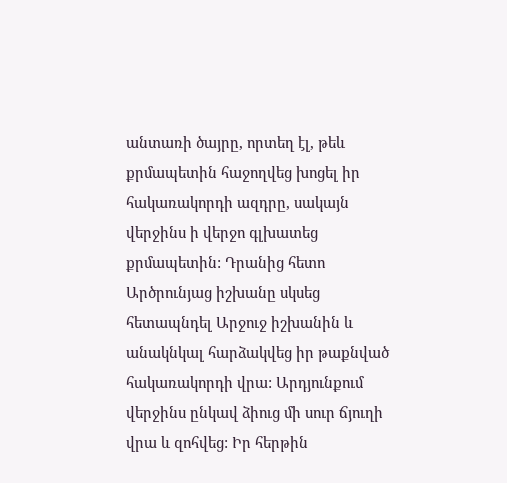անտառի ծայրը, որտեղ էլ, թեև քրմապետին հաջողվեց խոցել իր հակառակորդի ազդրը, սակայն վերջինս ի վերջո գլխատեց քրմապետին: Դրանից հետո Արծրունյաց իշխանը սկսեց հետապնդել Արջուջ իշխանին և անակնկալ հարձակվեց իր թաքնված հակառակորդի վրա: Արդյունքում վերջինս ընկավ ձիուց մի սուր ճյուղի վրա և զոհվեց: Իր հերթին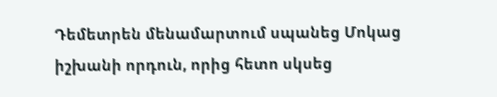Դեմետրեն մենամարտում սպանեց Մոկաց իշխանի որդուն, որից հետո սկսեց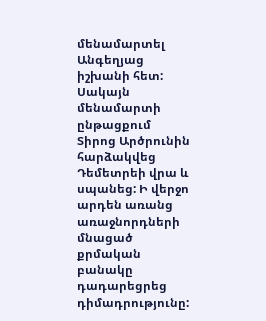մենամարտել Անգեղյաց իշխանի հետ: Սակայն մենամարտի ընթացքում Տիրոց Արծրունին հարձակվեց Դեմետրեի վրա և սպանեց: Ի վերջո արդեն առանց առաջնորդների մնացած քրմական բանակը դադարեցրեց դիմադրությունը: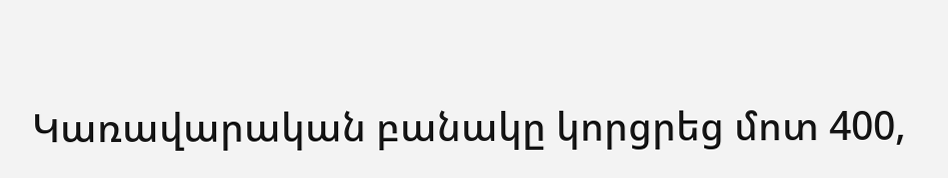Կառավարական բանակը կորցրեց մոտ 400,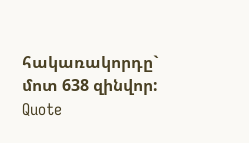հակառակորդը` մոտ 638 զինվոր: Quote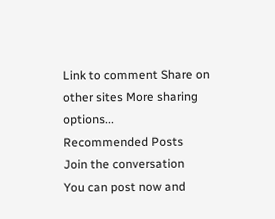Link to comment Share on other sites More sharing options...
Recommended Posts
Join the conversation
You can post now and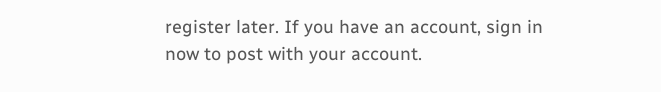register later. If you have an account, sign in now to post with your account.